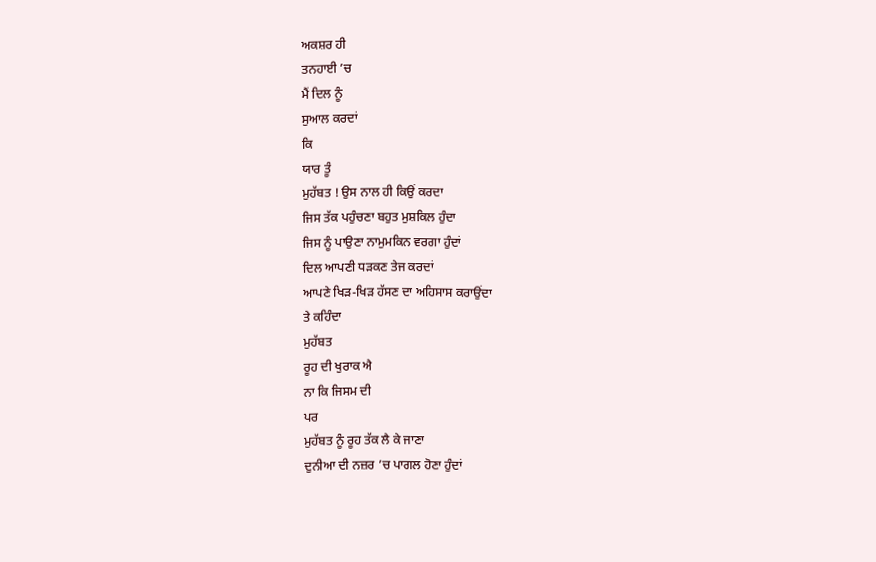ਅਕਸ਼ਰ ਹੀ
ਤਨਹਾਈ ’ਚ
ਮੈਂ ਦਿਲ ਨੂੰ
ਸੁਆਲ ਕਰਦਾਂ
ਕਿ
ਯਾਰ ਤੂੰ
ਮੁਹੱਬਤ ! ਉਸ ਨਾਲ ਹੀ ਕਿਉਂ ਕਰਦਾ
ਜਿਸ ਤੱਕ ਪਹੁੰਚਣਾ ਬਹੁਤ ਮੁਸ਼ਕਿਲ ਹੁੰਦਾ
ਜਿਸ ਨੂੰ ਪਾਉਣਾ ਨਾਮੁਮਕਿਨ ਵਰਗਾ ਹੁੰਦਾਂ
ਦਿਲ ਆਪਣੀ ਧੜਕਣ ਤੇਜ ਕਰਦਾਂ
ਆਪਣੇ ਖਿੜ-ਖਿੜ ਹੱਸਣ ਦਾ ਅਹਿਸਾਸ ਕਰਾਉਂਦਾ
ਤੇ ਕਹਿੰਦਾ
ਮੁਹੱਬਤ
ਰੂਹ ਦੀ ਖੁਰਾਕ ਐ
ਨਾ ਕਿ ਜਿਸਮ ਦੀ
ਪਰ
ਮੁਹੱਬਤ ਨੂੰ ਰੂਹ ਤੱਕ ਲੈ ਕੇ ਜਾਣਾ
ਦੁਨੀਆ ਦੀ ਨਜ਼ਰ ’ਚ ਪਾਗਲ ਹੋਣਾ ਹੁੰਦਾਂ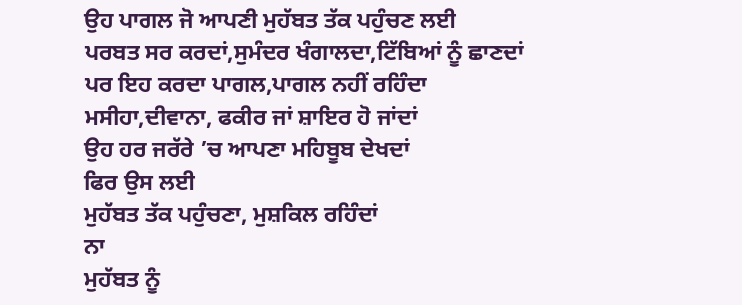ਉਹ ਪਾਗਲ ਜੋ ਆਪਣੀ ਮੁਹੱਬਤ ਤੱਕ ਪਹੁੰਚਣ ਲਈ
ਪਰਬਤ ਸਰ ਕਰਦਾਂ,ਸੁਮੰਦਰ ਖੰਗਾਲਦਾ,ਟਿੱਬਿਆਂ ਨੂੰ ਛਾਣਦਾਂ
ਪਰ ਇਹ ਕਰਦਾ ਪਾਗਲ,ਪਾਗਲ ਨਹੀਂ ਰਹਿੰਦਾ
ਮਸੀਹਾ,ਦੀਵਾਨਾ, ਫਕੀਰ ਜਾਂ ਸ਼ਾਇਰ ਹੋ ਜਾਂਦਾਂ
ਉਹ ਹਰ ਜਰੱਰੇ ’ਚ ਆਪਣਾ ਮਹਿਬੂਬ ਦੇਖਦਾਂ
ਫਿਰ ਉਸ ਲਈ
ਮੁਹੱਬਤ ਤੱਕ ਪਹੁੰਚਣਾ, ਮੁਸ਼ਕਿਲ ਰਹਿੰਦਾਂ
ਨਾ
ਮੁਹੱਬਤ ਨੂੰ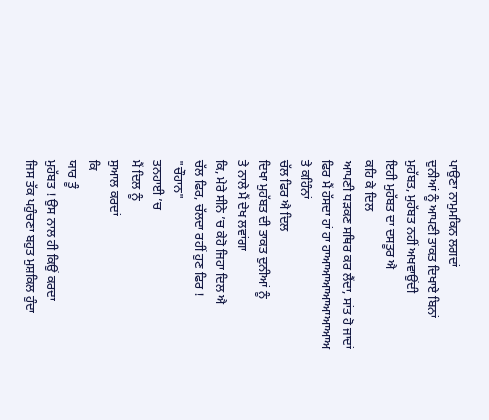ਪਾਉਣਾ ਨਾਮੁਮਕਿਨ ਲਗਦਾਂ
ਦੁਨੀਆਂ ਨੂੰ ਆਪਣੀ ਤਾਕਤ ਦਿਖਾਏ ਬਿਨਾਂ
ਮੁਹੱਬਤ, ਮੁਹੱਬਤ ਨਹੀਂ ਅਖਵਾਉਂਦੀ
ਇਹੀ ਮੁਹੱਬਤ ਦਾ ਦਸਤੂਰ ਐ
ਕਹਿ ਕੇ ਦਿਲ
ਆਪਣੀ ਧੜਕਣ ਸਥਿਰ ਕਰ ਲੈਂਦਾ, ਸਾਂਤ ਹੋ ਜਾਦਾਂ
ਫਿਰ ਮੈਂ ਹੱਸਦਾ ਹਾਂ ਹਾ ਹਾਆਆਆਆਆਆਆਅ
ਤੇ ਕਹਿੰਨਾਂ
ਚੱਲ ਫਿਰ ਐ ਦਿਲ
ਦਿਖਾ ਮੁਹੱਬਤ ਦੀ ਤਾਕਤ ਦੁਨੀਆਂ ਨੂੰ
ਤੇ ਨਾਲੇ ਮੈਂ ਦੇਖ ਲਵਾਂਗਾ
ਕਿ, ਮੇਰੇ ਸੀਨੇ ’ਚ ਕੇਹੋ ਜਿਹਾ ਦਿਲ ਐ
ਚੱਲ ਫਿਰ, ਚੱਲਦਾ ਰਹੀਂ ਹੁਣ ਫਿਰ !
"ਚੌਹਾਨ"
ਤਨਹਾਈ ’ਚ
ਮੈਂ ਦਿਲ ਨੂੰ
ਸੁਆਲ ਕਰਦਾਂ
ਕਿ
ਯਾਰ ਤੂੰ
ਮੁਹੱਬਤ ! ਉਸ ਨਾਲ ਹੀ ਕਿਉਂ ਕਰਦਾ
ਜਿਸ ਤੱਕ ਪਹੁੰਚਣਾ ਬਹੁਤ ਮੁਸ਼ਕਿਲ ਹੁੰਦਾ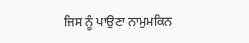ਜਿਸ ਨੂੰ ਪਾਉਣਾ ਨਾਮੁਮਕਿਨ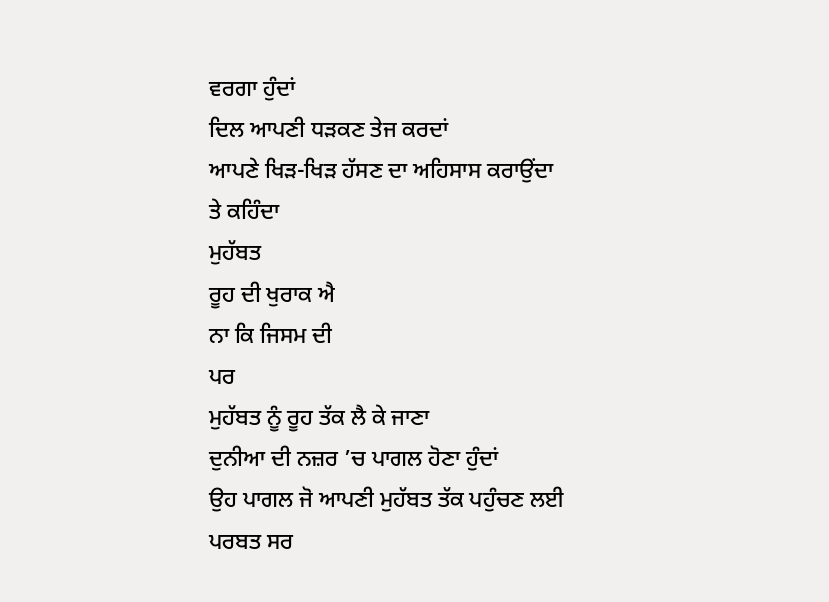ਵਰਗਾ ਹੁੰਦਾਂ
ਦਿਲ ਆਪਣੀ ਧੜਕਣ ਤੇਜ ਕਰਦਾਂ
ਆਪਣੇ ਖਿੜ-ਖਿੜ ਹੱਸਣ ਦਾ ਅਹਿਸਾਸ ਕਰਾਉਂਦਾ
ਤੇ ਕਹਿੰਦਾ
ਮੁਹੱਬਤ
ਰੂਹ ਦੀ ਖੁਰਾਕ ਐ
ਨਾ ਕਿ ਜਿਸਮ ਦੀ
ਪਰ
ਮੁਹੱਬਤ ਨੂੰ ਰੂਹ ਤੱਕ ਲੈ ਕੇ ਜਾਣਾ
ਦੁਨੀਆ ਦੀ ਨਜ਼ਰ ’ਚ ਪਾਗਲ ਹੋਣਾ ਹੁੰਦਾਂ
ਉਹ ਪਾਗਲ ਜੋ ਆਪਣੀ ਮੁਹੱਬਤ ਤੱਕ ਪਹੁੰਚਣ ਲਈ
ਪਰਬਤ ਸਰ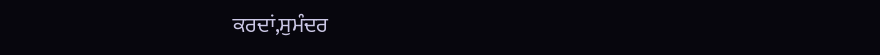ਕਰਦਾਂ,ਸੁਮੰਦਰ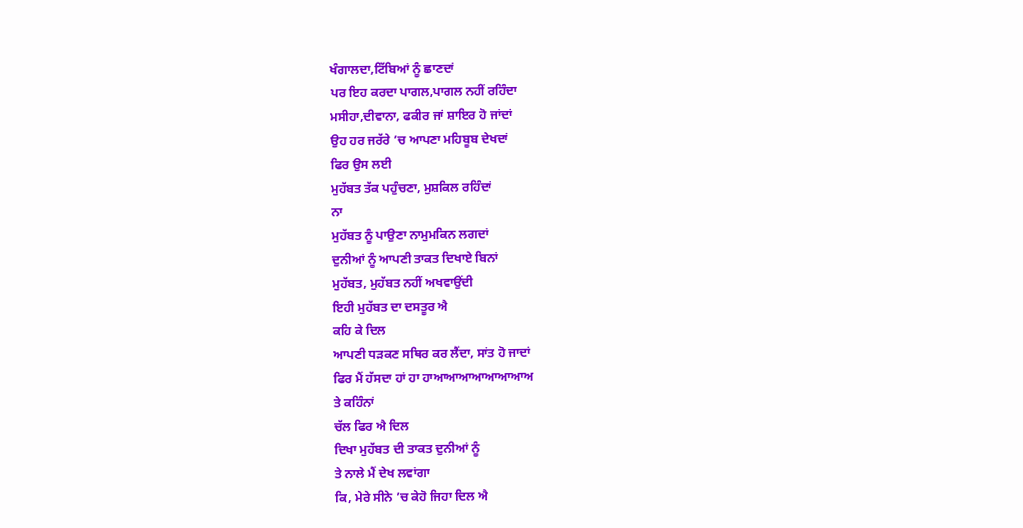ਖੰਗਾਲਦਾ,ਟਿੱਬਿਆਂ ਨੂੰ ਛਾਣਦਾਂ
ਪਰ ਇਹ ਕਰਦਾ ਪਾਗਲ,ਪਾਗਲ ਨਹੀਂ ਰਹਿੰਦਾ
ਮਸੀਹਾ,ਦੀਵਾਨਾ, ਫਕੀਰ ਜਾਂ ਸ਼ਾਇਰ ਹੋ ਜਾਂਦਾਂ
ਉਹ ਹਰ ਜਰੱਰੇ ’ਚ ਆਪਣਾ ਮਹਿਬੂਬ ਦੇਖਦਾਂ
ਫਿਰ ਉਸ ਲਈ
ਮੁਹੱਬਤ ਤੱਕ ਪਹੁੰਚਣਾ, ਮੁਸ਼ਕਿਲ ਰਹਿੰਦਾਂ
ਨਾ
ਮੁਹੱਬਤ ਨੂੰ ਪਾਉਣਾ ਨਾਮੁਮਕਿਨ ਲਗਦਾਂ
ਦੁਨੀਆਂ ਨੂੰ ਆਪਣੀ ਤਾਕਤ ਦਿਖਾਏ ਬਿਨਾਂ
ਮੁਹੱਬਤ, ਮੁਹੱਬਤ ਨਹੀਂ ਅਖਵਾਉਂਦੀ
ਇਹੀ ਮੁਹੱਬਤ ਦਾ ਦਸਤੂਰ ਐ
ਕਹਿ ਕੇ ਦਿਲ
ਆਪਣੀ ਧੜਕਣ ਸਥਿਰ ਕਰ ਲੈਂਦਾ, ਸਾਂਤ ਹੋ ਜਾਦਾਂ
ਫਿਰ ਮੈਂ ਹੱਸਦਾ ਹਾਂ ਹਾ ਹਾਆਆਆਆਆਆਆਅ
ਤੇ ਕਹਿੰਨਾਂ
ਚੱਲ ਫਿਰ ਐ ਦਿਲ
ਦਿਖਾ ਮੁਹੱਬਤ ਦੀ ਤਾਕਤ ਦੁਨੀਆਂ ਨੂੰ
ਤੇ ਨਾਲੇ ਮੈਂ ਦੇਖ ਲਵਾਂਗਾ
ਕਿ, ਮੇਰੇ ਸੀਨੇ ’ਚ ਕੇਹੋ ਜਿਹਾ ਦਿਲ ਐ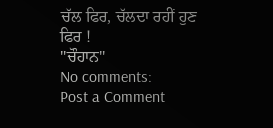ਚੱਲ ਫਿਰ, ਚੱਲਦਾ ਰਹੀਂ ਹੁਣ ਫਿਰ !
"ਚੌਹਾਨ"
No comments:
Post a Comment